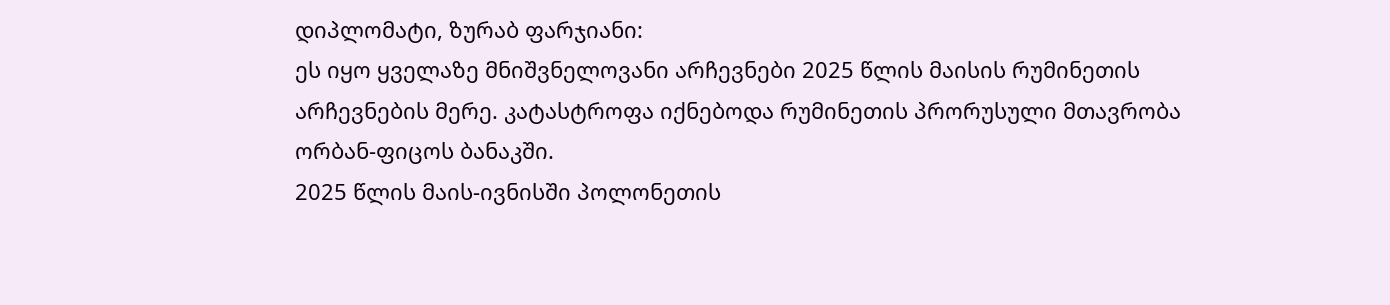დიპლომატი, ზურაბ ფარჯიანი:
ეს იყო ყველაზე მნიშვნელოვანი არჩევნები 2025 წლის მაისის რუმინეთის არჩევნების მერე. კატასტროფა იქნებოდა რუმინეთის პრორუსული მთავრობა ორბან-ფიცოს ბანაკში.
2025 წლის მაის-ივნისში პოლონეთის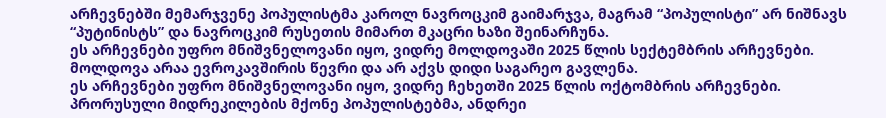არჩევნებში მემარჯვენე პოპულისტმა კაროლ ნავროცკიმ გაიმარჯვა, მაგრამ “პოპულისტი” არ ნიშნავს “პუტინისტს” და ნავროცკიმ რუსეთის მიმართ მკაცრი ხაზი შეინარჩუნა.
ეს არჩევნები უფრო მნიშვნელოვანი იყო, ვიდრე მოლდოვაში 2025 წლის სექტემბრის არჩევნები. მოლდოვა არაა ევროკავშირის წევრი და არ აქვს დიდი საგარეო გავლენა.
ეს არჩევნები უფრო მნიშვნელოვანი იყო, ვიდრე ჩეხეთში 2025 წლის ოქტომბრის არჩევნები.
პრორუსული მიდრეკილების მქონე პოპულისტებმა, ანდრეი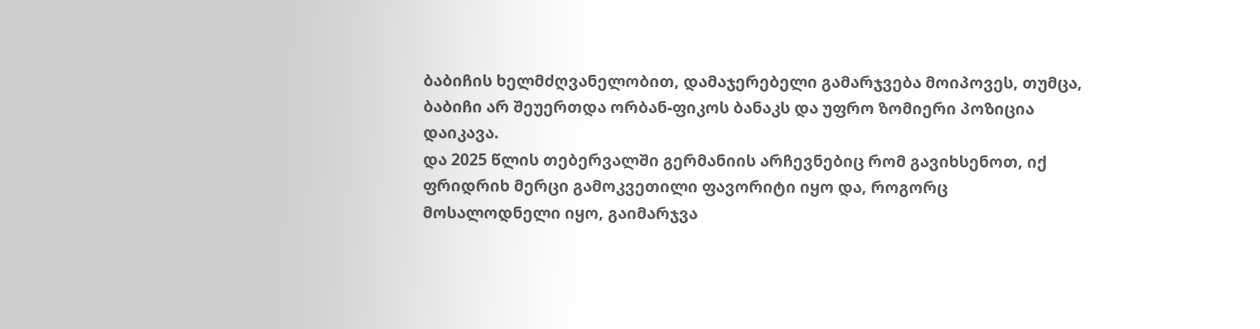ბაბიჩის ხელმძღვანელობით, დამაჯერებელი გამარჯვება მოიპოვეს, თუმცა, ბაბიჩი არ შეუერთდა ორბან-ფიკოს ბანაკს და უფრო ზომიერი პოზიცია დაიკავა.
და 2025 წლის თებერვალში გერმანიის არჩევნებიც რომ გავიხსენოთ, იქ ფრიდრიხ მერცი გამოკვეთილი ფავორიტი იყო და, როგორც მოსალოდნელი იყო, გაიმარჯვა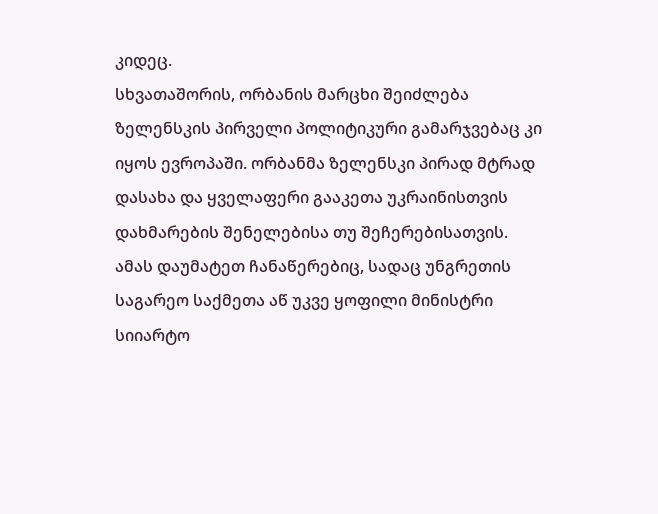კიდეც.
სხვათაშორის, ორბანის მარცხი შეიძლება ზელენსკის პირველი პოლიტიკური გამარჯვებაც კი იყოს ევროპაში. ორბანმა ზელენსკი პირად მტრად დასახა და ყველაფერი გააკეთა უკრაინისთვის დახმარების შენელებისა თუ შეჩერებისათვის.
ამას დაუმატეთ ჩანაწერებიც, სადაც უნგრეთის საგარეო საქმეთა აწ უკვე ყოფილი მინისტრი სიიარტო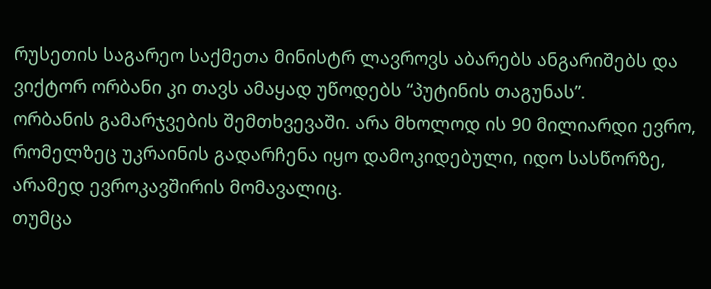რუსეთის საგარეო საქმეთა მინისტრ ლავროვს აბარებს ანგარიშებს და ვიქტორ ორბანი კი თავს ამაყად უწოდებს “პუტინის თაგუნას”.
ორბანის გამარჯვების შემთხვევაში. არა მხოლოდ ის 90 მილიარდი ევრო, რომელზეც უკრაინის გადარჩენა იყო დამოკიდებული, იდო სასწორზე, არამედ ევროკავშირის მომავალიც.
თუმცა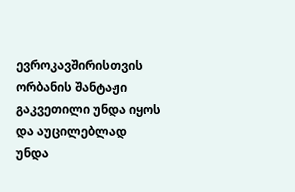ევროკავშირისთვის ორბანის შანტაჟი გაკვეთილი უნდა იყოს და აუცილებლად უნდა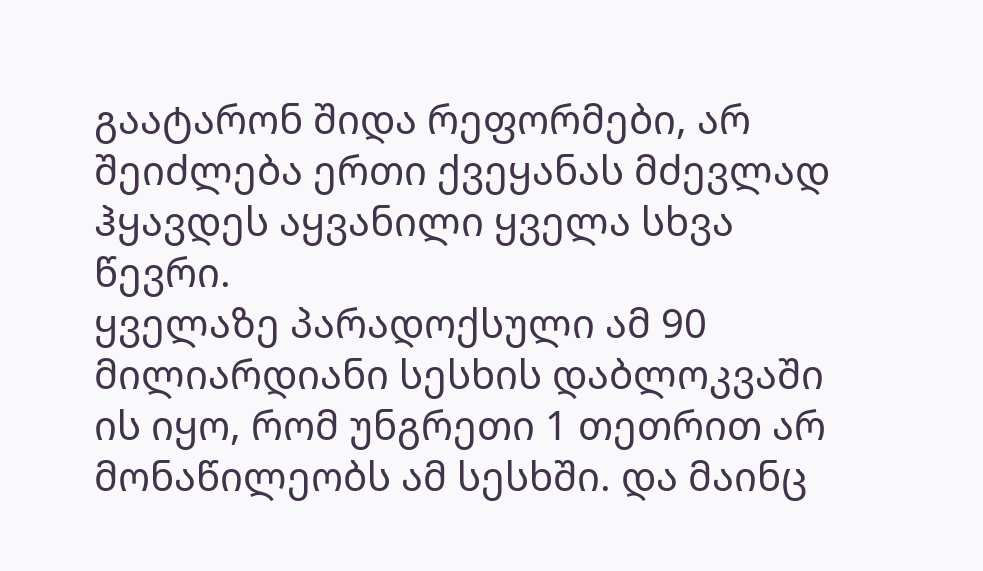გაატარონ შიდა რეფორმები, არ შეიძლება ერთი ქვეყანას მძევლად ჰყავდეს აყვანილი ყველა სხვა წევრი.
ყველაზე პარადოქსული ამ 90 მილიარდიანი სესხის დაბლოკვაში ის იყო, რომ უნგრეთი 1 თეთრით არ მონაწილეობს ამ სესხში. და მაინც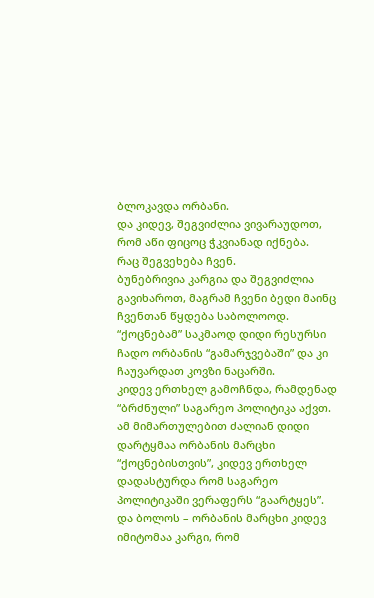ბლოკავდა ორბანი.
და კიდევ, შეგვიძლია ვივარაუდოთ, რომ აწი ფიცოც ჭკვიანად იქნება.
რაც შეგვეხება ჩვენ.
ბუნებრივია კარგია და შეგვიძლია გავიხაროთ, მაგრამ ჩვენი ბედი მაინც ჩვენთან წყდება საბოლოოდ.
“ქოცნებამ” საკმაოდ დიდი რესურსი ჩადო ორბანის “გამარჯვებაში” და კი ჩაუვარდათ კოვზი ნაცარში.
კიდევ ერთხელ გამოჩნდა, რამდენად “ბრძნული” საგარეო პოლიტიკა აქვთ.
ამ მიმართულებით ძალიან დიდი დარტყმაა ორბანის მარცხი “ქოცნებისთვის”, კიდევ ერთხელ დადასტურდა რომ საგარეო პოლიტიკაში ვერაფერს “გაარტყეს”.
და ბოლოს – ორბანის მარცხი კიდევ იმიტომაა კარგი, რომ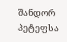შანდორ პეტეფსა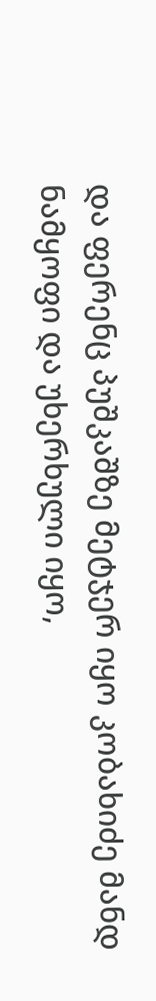და ფერენც პუშკაშზე მეტჯერ იყო კობახიძე მანდ ნამყოფი და უხერხული იყო,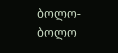ბოლო-ბოლო